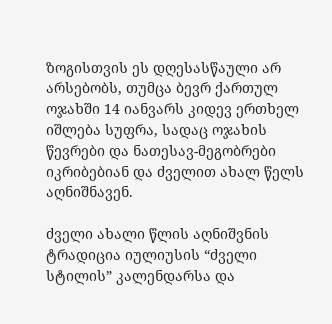ზოგისთვის ეს დღესასწაული არ არსებობს, თუმცა ბევრ ქართულ ოჯახში 14 იანვარს კიდევ ერთხელ იშლება სუფრა, სადაც ოჯახის წევრები და ნათესავ-მეგობრები იკრიბებიან და ძველით ახალ წელს აღნიშნავენ.

ძველი ახალი წლის აღნიშვნის ტრადიცია იულიუსის “ძველი სტილის” კალენდარსა და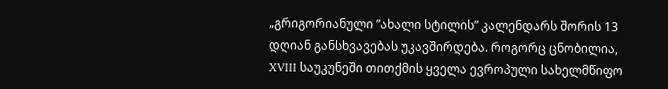„გრიგორიანული ”ახალი სტილის” კალენდარს შორის 13 დღიან განსხვავებას უკავშირდება. როგორც ცნობილია, XVIII საუკუნეში თითქმის ყველა ევროპული სახელმწიფო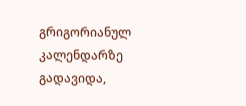გრიგორიანულ კალენდარზე გადავიდა,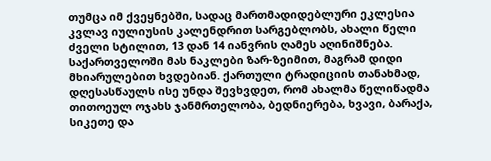თუმცა იმ ქვეყნებში, სადაც მართმადიდებლური ეკლესია კვლავ იულიუსის კალენდრით სარგებლობს, ახალი წელი ძველი სტილით, 13 დან 14 იანვრის ღამეს აღინიშნება. საქართველოში მას ნაკლები ზარ-ზეიმით, მაგრამ დიდი მხიარულებით ხვდებიან. ქართული ტრადიციის თანახმად, დღესასწაულს ისე უნდა შევხვდეთ, რომ ახალმა წელიწადმა თითოეულ ოჯახს ჯანმრთელობა, ბედნიერება, ხვავი, ბარაქა, სიკეთე და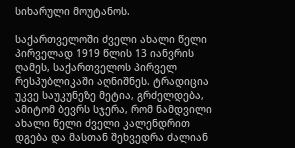სიხარული მოუტანოს.

საქართველოში ძველი ახალი წელი პირველად 1919 წლის 13 იანვრის ღამეს, საქართველოს პირველ რესპუბლიკაში აღნიშნეს. ტრადიცია უკვე საუკუნეზე მეტია, გრძელდება, ამიტომ ბევრს სჯერა, რომ ნამდვილი ახალი წელი ძველი კალენდრით დგება და მასთან შეხვედრა ძალიან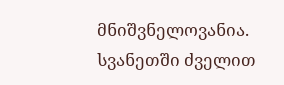მნიშვნელოვანია.
სვანეთში ძველით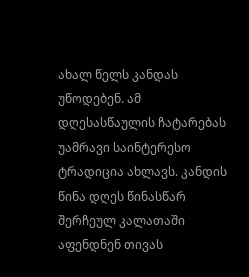ახალ წელს კანდას უწოდებენ. ამ დღესასწაულის ჩატარებას უამრავი საინტერესო ტრადიცია ახლავს. კანდის წინა დღეს წინასწარ შერჩეულ კალათაში აფენდნენ თივას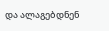და ალაგებდნენ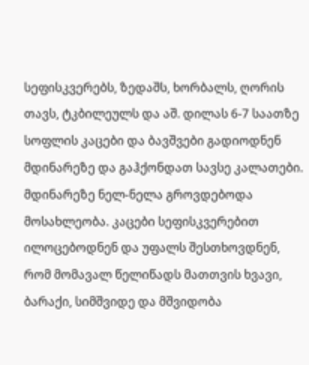სეფისკვერებს, ზედაშს, ხორბალს, ღორის თავს, ტკბილეულს და აშ. დილას 6-7 საათზე სოფლის კაცები და ბავშვები გადიოდნენ მდინარეზე და გაჰქონდათ სავსე კალათები. მდინარეზე ნელ-ნელა გროვდებოდა მოსახლეობა. კაცები სეფისკვერებით ილოცებოდნენ და უფალს შესთხოვდნენ, რომ მომავალ წელიწადს მათთვის ხვავი, ბარაქი, სიმშვიდე და მშვიდობა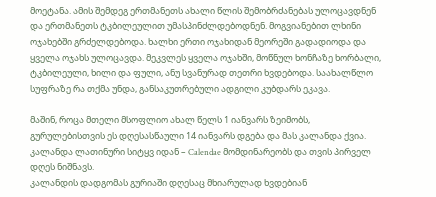მოეტანა. ამის შემდეგ ერთმანეთს ახალი წლის შემობრძანებას ულოცავდნენ და ერთმანეთს ტკბილეულით უმასპინძლდებოდნენ. მოგვიანებით ლხინი ოჯახებში გრძელდებოდა. ხალხი ერთი ოჯახიდან მეორეში გადადიოდა და ყველა ოჯახს ულოცავდა. მეკვლეს ყველა ოჯახში, მოწნულ ხონჩაზე ხორბალი, ტკბილეული, ხილი და ფული, ანუ სვანურად თეთრი ხვდებოდა. საახალწლო სუფრაზე რა თქმა უნდა, განსაკუთრებული ადგილი კუბდარს ეკავა.

მაშინ, როცა მთელი მსოფლიო ახალ წელს 1 იანვარს ზეიმობს, გურულებისთვის ეს დღესასწაული 14 იანვარს დგება და მას კალანდა ქვია. კალანდა ლათინური სიტყვ იდან – Calendae მომდინარეობს და თვის პირველ დღეს ნიშნავს.
კალანდის დადგომას გურიაში დღესაც მხიარულად ხვდებიან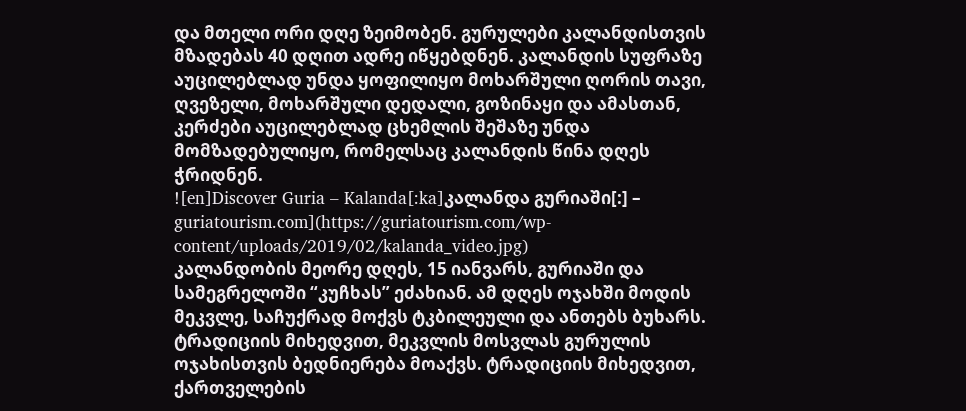და მთელი ორი დღე ზეიმობენ. გურულები კალანდისთვის მზადებას 40 დღით ადრე იწყებდნენ. კალანდის სუფრაზე აუცილებლად უნდა ყოფილიყო მოხარშული ღორის თავი, ღვეზელი, მოხარშული დედალი, გოზინაყი და ამასთან, კერძები აუცილებლად ცხემლის შეშაზე უნდა მომზადებულიყო, რომელსაც კალანდის წინა დღეს ჭრიდნენ.
![en]Discover Guria – Kalanda[:ka]კალანდა გურიაში[:] – guriatourism.com](https://guriatourism.com/wp-content/uploads/2019/02/kalanda_video.jpg)
კალანდობის მეორე დღეს, 15 იანვარს, გურიაში და სამეგრელოში “კუჩხას” ეძახიან. ამ დღეს ოჯახში მოდის მეკვლე, საჩუქრად მოქვს ტკბილეული და ანთებს ბუხარს. ტრადიციის მიხედვით, მეკვლის მოსვლას გურულის ოჯახისთვის ბედნიერება მოაქვს. ტრადიციის მიხედვით, ქართველების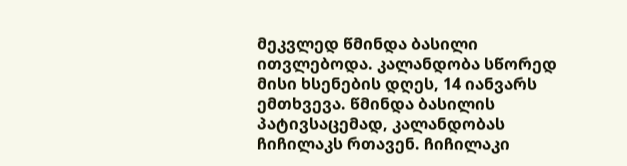მეკვლედ წმინდა ბასილი ითვლებოდა. კალანდობა სწორედ მისი ხსენების დღეს, 14 იანვარს ემთხვევა. წმინდა ბასილის პატივსაცემად, კალანდობას ჩიჩილაკს რთავენ. ჩიჩილაკი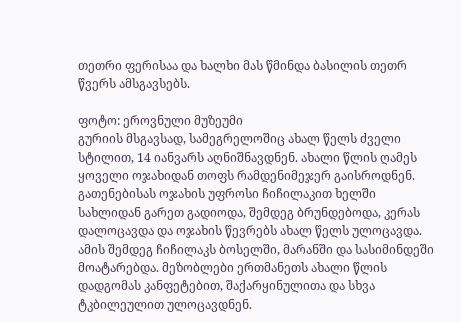თეთრი ფერისაა და ხალხი მას წმინდა ბასილის თეთრ წვერს ამსგავსებს.

ფოტო: ეროვნული მუზეუმი
გურიის მსგავსად, სამეგრელოშიც ახალ წელს ძველი სტილით, 14 იანვარს აღნიშნავდნენ. ახალი წლის ღამეს ყოველი ოჯახიდან თოფს რამდენიმეჯერ გაისროდნენ. გათენებისას ოჯახის უფროსი ჩიჩილაკით ხელში სახლიდან გარეთ გადიოდა, შემდეგ ბრუნდებოდა, კერას დალოცავდა და ოჯახის წევრებს ახალ წელს ულოცავდა. ამის შემდეგ ჩიჩილაკს ბოსელში, მარანში და სასიმინდეში მოატარებდა. მეზობლები ერთმანეთს ახალი წლის დადგომას კანფეტებით, შაქარყინულითა და სხვა ტკბილეულით ულოცავდნენ.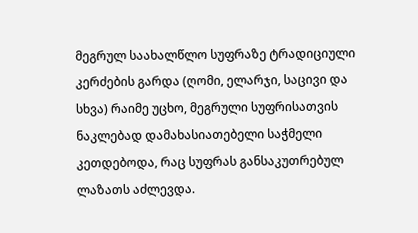მეგრულ საახალწლო სუფრაზე ტრადიციული კერძების გარდა (ღომი, ელარჯი, საცივი და სხვა) რაიმე უცხო, მეგრული სუფრისათვის ნაკლებად დამახასიათებელი საჭმელი კეთდებოდა, რაც სუფრას განსაკუთრებულ ლაზათს აძლევდა.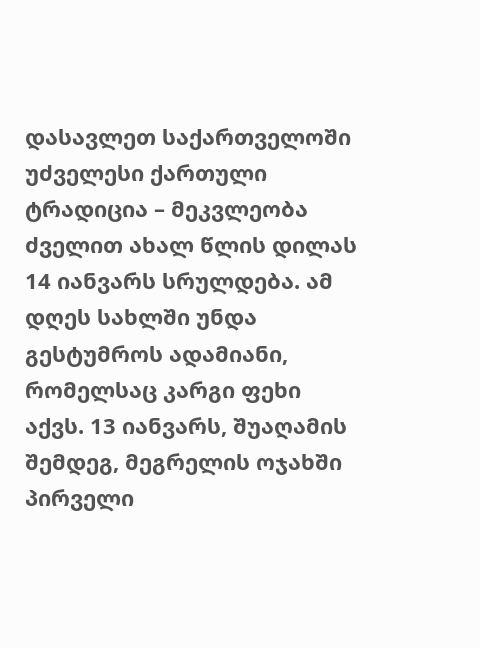დასავლეთ საქართველოში უძველესი ქართული ტრადიცია – მეკვლეობა ძველით ახალ წლის დილას 14 იანვარს სრულდება. ამ დღეს სახლში უნდა გესტუმროს ადამიანი, რომელსაც კარგი ფეხი აქვს. 13 იანვარს, შუაღამის შემდეგ, მეგრელის ოჯახში პირველი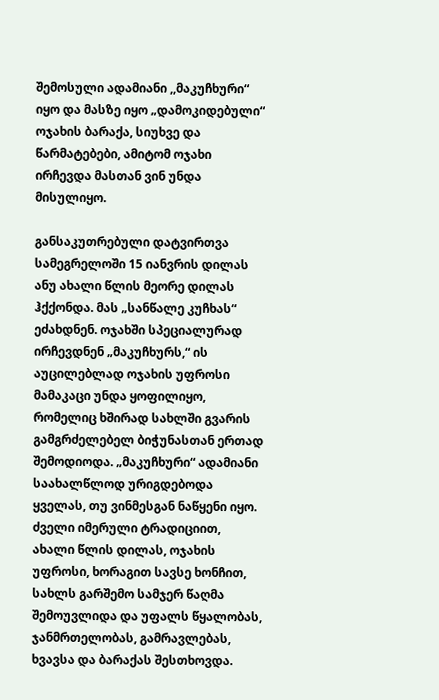შემოსული ადამიანი ,,მაკუჩხური“ იყო და მასზე იყო „დამოკიდებული“ ოჯახის ბარაქა, სიუხვე და წარმატებები, ამიტომ ოჯახი ირჩევდა მასთან ვინ უნდა მისულიყო.

განსაკუთრებული დატვირთვა სამეგრელოში 15 იანვრის დილას ანუ ახალი წლის მეორე დილას ჰქქონდა. მას „სანწალე კუჩხას“ ეძახდნენ. ოჯახში სპეციალურად ირჩევდნენ „მაკუჩხურს,“ ის აუცილებლად ოჯახის უფროსი მამაკაცი უნდა ყოფილიყო, რომელიც ხშირად სახლში გვარის გამგრძელებელ ბიჭუნასთან ერთად შემოდიოდა. „მაკუჩხური“ ადამიანი საახალწლოდ ურიგდებოდა ყველას, თუ ვინმესგან ნაწყენი იყო.
ძველი იმერული ტრადიციით, ახალი წლის დილას, ოჯახის უფროსი, ხორაგით სავსე ხონჩით, სახლს გარშემო სამჯერ წაღმა შემოუვლიდა და უფალს წყალობას, ჯანმრთელობას, გამრავლებას, ხვავსა და ბარაქას შესთხოვდა.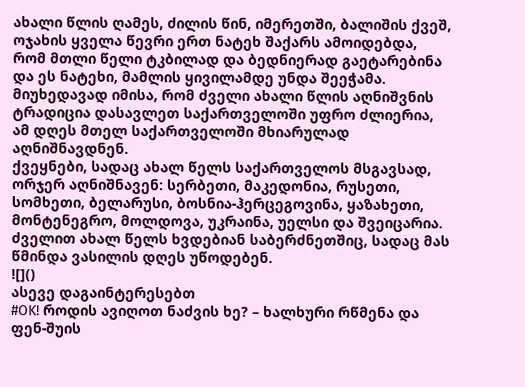ახალი წლის ღამეს, ძილის წინ, იმერეთში, ბალიშის ქვეშ, ოჯახის ყველა წევრი ერთ ნატეხ შაქარს ამოიდებდა, რომ მთლი წელი ტკბილად და ბედნიერად გაეტარებინა და ეს ნატეხი, მამლის ყივილამდე უნდა შეეჭამა.
მიუხედავად იმისა, რომ ძველი ახალი წლის აღნიშვნის ტრადიცია დასავლეთ საქართველოში უფრო ძლიერია, ამ დღეს მთელ საქართველოში მხიარულად აღნიშნავდნენ.
ქვეყნები, სადაც ახალ წელს საქართველოს მსგავსად, ორჯერ აღნიშნავენ: სერბეთი, მაკედონია, რუსეთი, სომხეთი, ბელარუსი, ბოსნია-ჰერცეგოვინა, ყაზახეთი, მონტენეგრო, მოლდოვა, უკრაინა, უელსი და შვეიცარია. ძველით ახალ წელს ხვდებიან საბერძნეთშიც, სადაც მას წმინდა ვასილის დღეს უწოდებენ.
![]()
ასევე დაგაინტერესებთ
#OK! როდის ავიღოთ ნაძვის ხე? – ხალხური რწმენა და ფენ-შუის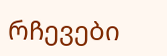რჩევები